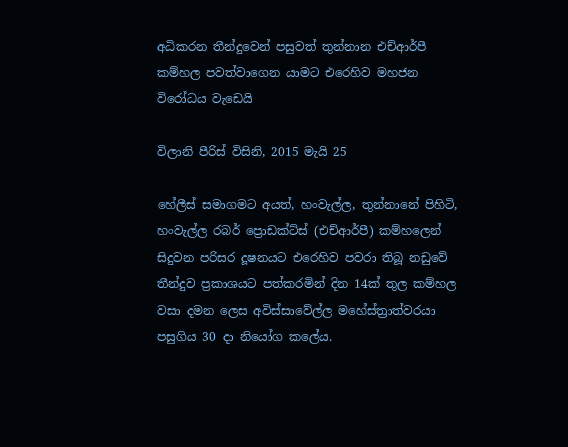අධිකරන තීන්දුවෙන් පසුවත් තුන්නාන එච්ආර්පී කම්හල පවත්වාගෙන යාමට එරෙහිව මහජන විරෝධය වැඩෙයි

විලානි පීරිස් විසිනි, 2015 මැයි 25

හේලීස් සමාගමට අයත්, හංවැල්ල, තුන්නානේ පිහිටි, හංවැල්ල රබර් ප්‍රොඩක්ට්ස් (එච්ආර්පී) කම්හලෙන් සිදුවන පරිසර දූෂනයට එරෙහිව පවරා තිබූ නඩුවේ තීන්දුව ප්‍රකාශයට පත්කරමින් දින 14ක් තුල කම්හල වසා දමන ලෙස අවිස්සාවේල්ල මහේස්ත්‍රාත්වරයා පසුගිය 30 දා නියෝග කලේය.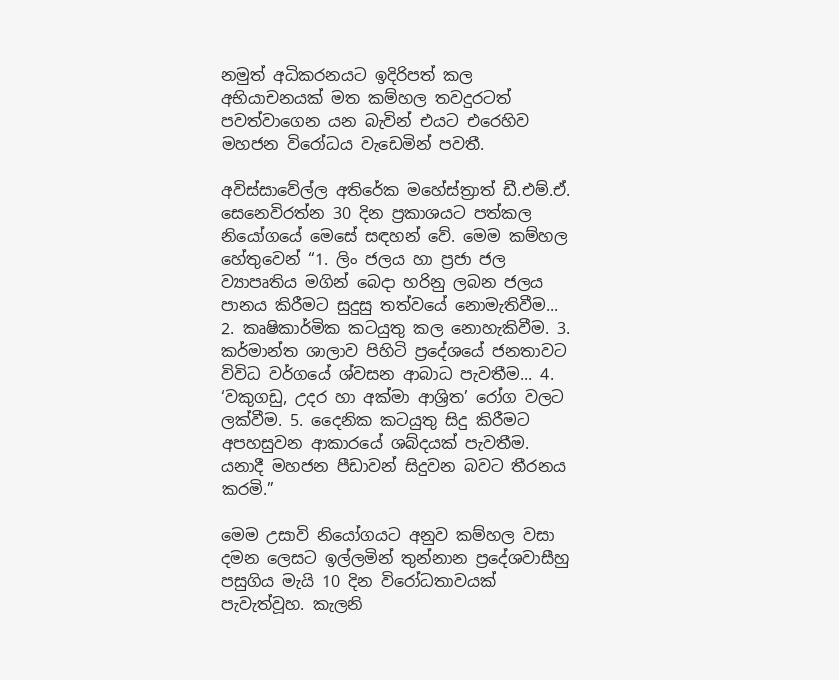නමුත් අධිකරනයට ඉදිරිපත් කල අභියාචනයක් මත කම්හල තවදුරටත් පවත්වාගෙන යන බැවින් එයට එරෙහිව මහජන විරෝධය වැඩෙමින් පවතී.

අවිස්සාවේල්ල අතිරේක මහේස්ත්‍රාත් ඩී.එම්.ඒ. සෙනෙවිරත්න 30 දින ප්‍රකාශයට පත්කල නියෝගයේ මෙසේ සඳහන් වේ. මෙම කම්හල හේතුවෙන් “1. ලිං ජලය හා ප්‍රජා ජල ව්‍යාපෘතිය මගින් බෙදා හරිනු ලබන ජලය පානය කිරීමට සුදුසු තත්වයේ නොමැතිවීම... 2. කෘෂිකාර්මික කටයුතු කල නොහැකිවීම. 3. කර්මාන්ත ශාලාව පිහිටි ප්‍රදේශයේ ජනතාවට විවිධ වර්ගයේ ශ්වසන ආබාධ පැවතීම... 4. ‘වකුගඩු, උදර හා අක්මා ආශ්‍රිත’ රෝග වලට ලක්වීම. 5. දෛනික කටයුතු සිදු කිරීමට අපහසුවන ආකාරයේ ශබ්දයක් පැවතීම. යනාදී මහජන පීඩාවන් සිදුවන බවට තීරනය කරමි.”

මෙම උසාවි නියෝගයට අනුව කම්හල වසා දමන ලෙසට ඉල්ලමින් තුන්නාන ප්‍රදේශවාසීහු පසුගිය මැයි 10 දින විරෝධතාවයක් පැවැත්වූහ. කැලනි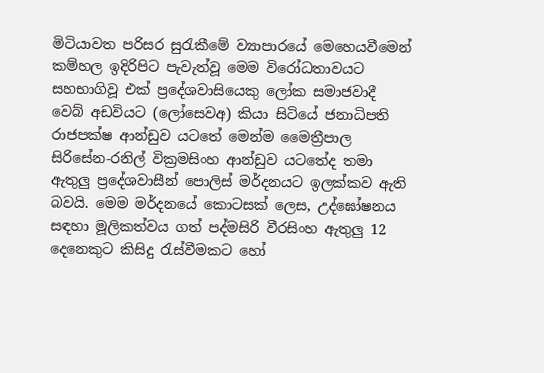මිටියාවත පරිසර සුරැකීමේ ව්‍යාපාරයේ මෙහෙයවීමෙන් කම්හල ඉදිරිපිට පැවැත්වූ මෙම විරෝධතාවයට සහභාගිවූ එක් ප්‍රදේශවාසියෙකු ලෝක සමාජවාදී වෙබ් අඩවියට (ලෝසෙවඅ) කියා සිටියේ ජනාධිපති රාජපක්ෂ ආන්ඩුව යටතේ මෙන්ම මෛත්‍රීපාල සිරිසේන‐රනිල් වික්‍රමසිංහ ආන්ඩුව යටතේද තමා ඇතුලු ප්‍රදේශවාසීන් පොලිස් මර්දනයට ඉලක්කව ඇති බවයි. මෙම මර්දනයේ කොටසක් ලෙස, උද්ඝෝෂනය සඳහා මූලිකත්වය ගත් පද්මසිරි වීරසිංහ ඇතුලු 12 දෙනෙකුට කිසිදු රැස්වීමකට හෝ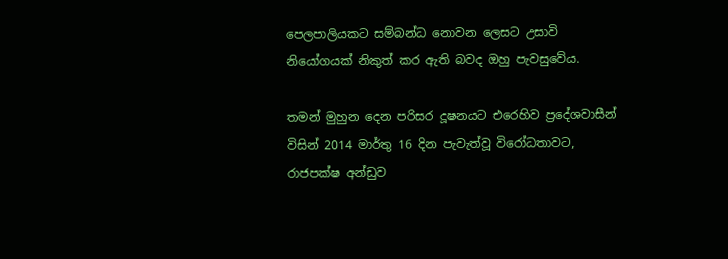පෙලපාලියකට සම්බන්ධ නොවන ලෙසට උසාවි නියෝගයක් නිකුත් කර ඇති බවද ඔහු පැවසුවේය.

තමන් මුහුන දෙන පරිසර දූෂනයට එරෙහිව ප්‍රදේශවාසීන් විසින් 2014 මාර්තු 16 දින පැවැත්වූ විරෝධතාවට, රාජපක්ෂ අන්ඩුව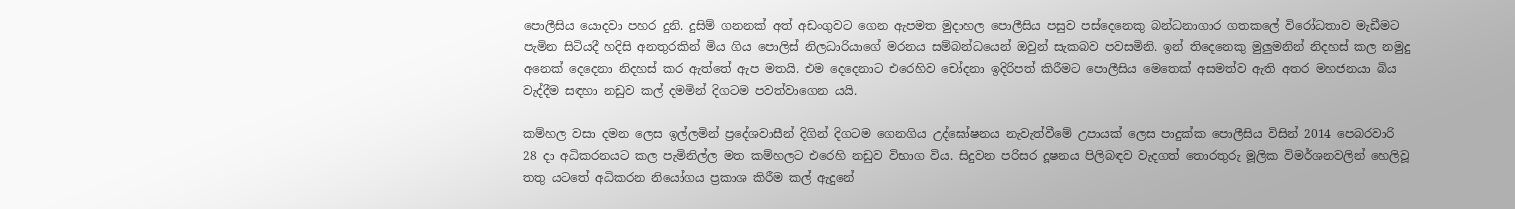පොලීසිය යොදවා පහර දුනි. දුසිම් ගනනක් අත් අඩංගුවට ගෙන ඇපමත මුදාහල පොලීසිය පසුව පස්දෙනෙකු බන්ධනාගාර ගතකලේ විරෝධතාව මැඩීමට පැමින සිටියදී හදිසි අනතුරකින් මිය ගිය පොලිස් නිලධාරියාගේ මරනය සම්බන්ධයෙන් ඔවුන් සැකබව පවසමිනි. ඉන් තිදෙනෙකු මුලුමනින් නිදහස් කල නමුදු අනෙක් දෙදෙනා නිදහස් කර ඇත්තේ ඇප මතයි. එම දෙදෙනාට එරෙහිව චෝදනා ඉදිරිපත් කිරීමට පොලීසිය මෙතෙක් අසමත්ව ඇති අතර මහජනයා බිය වැද්දීම සඳහා නඩුව කල් දමමින් දිගටම පවත්වාගෙන යයි.

කම්හල වසා දමන ලෙස ඉල්ලමින් ප්‍රදේශවාසීන් දිගින් දිගටම ගෙනගිය උද්ඝෝෂනය නැවැත්වීමේ උපායක් ලෙස පාදුක්ක පොලීසිය විසින් 2014 පෙබරවාරි 28 දා අධිකරනයට කල පැමිනිල්ල මත කම්හලට එරෙහි නඩුව විභාග විය. සිදුවන පරිසර දූෂනය පිලිබඳව වැදගත් තොරතුරු මූලික විමර්ශනවලින් හෙලිවූ තතු යටතේ අධිකරන නියෝගය ප්‍රකාශ කිරීම කල් ඇදුනේ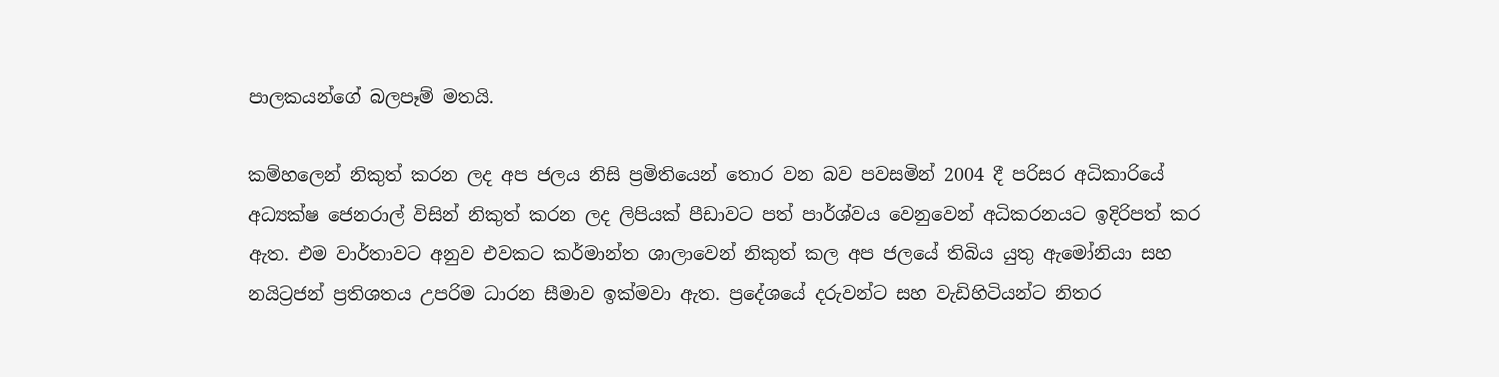පාලකයන්ගේ බලපෑම් මතයි.

කම්හලෙන් නිකුත් කරන ලද අප ජලය නිසි ප්‍රමිතියෙන් තොර වන බව පවසමින් 2004 දී පරිසර අධිකාරියේ අධ්‍යක්ෂ ජෙනරාල් විසින් නිකුත් කරන ලද ලිපියක් පීඩාවට පත් පාර්ශ්වය වෙනුවෙන් අධිකරනයට ඉදිරිපත් කර ඇත. එම වාර්තාවට අනුව එවකට කර්මාන්ත ශාලාවෙන් නිකුත් කල අප ජලයේ තිබිය යුතු ඇමෝනියා සහ නයිට්‍රජන් ප්‍රතිශතය උපරිම ධාරන සීමාව ඉක්මවා ඇත. ප්‍රදේශයේ දරුවන්ට සහ වැඩිහිටියන්ට නිතර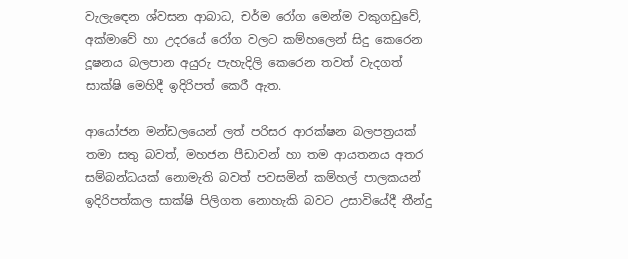වැලැඳෙන ශ්වසන ආබාධ, චර්ම රෝග මෙන්ම වකුගඩුවේ, අක්මාවේ හා උදරයේ රෝග වලට කම්හලෙන් සිදු කෙරෙන දූෂනය බලපාන අයුරු පැහැදිලි කෙරෙන තවත් වැදගත් සාක්ෂි මෙහිදී ඉදිරිපත් කෙරී ඇත.

ආයෝජන මන්ඩලයෙන් ලත් පරිසර ආරක්ෂන බලපත්‍රයක් තමා සතු බවත්, මහජන පීඩාවන් හා තම ආයතනය අතර සම්බන්ධයක් නොමැති බවත් පවසමින් කම්හල් පාලකයන් ඉදිරිපත්කල සාක්ෂි පිලිගත නොහැකි බවට උසාවියේදී තීන්දු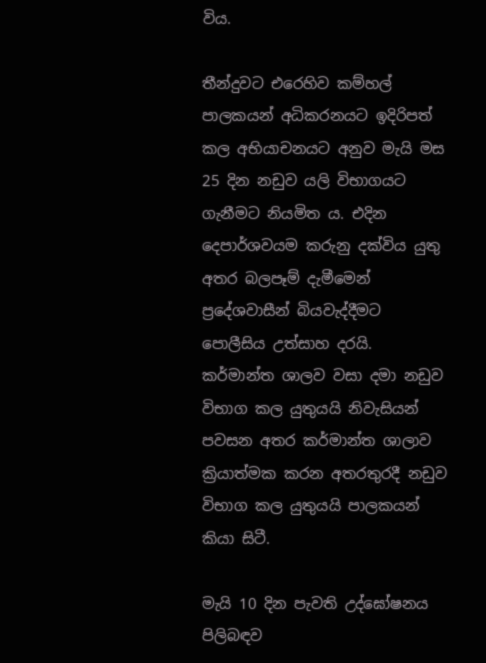විය.

තීන්දුවට එරෙහිව කම්හල් පාලකයන් අධිකරනයට ඉදිරිපත් කල අභියාචනයට අනුව මැයි මස 25 දින නඩුව යලි විභාගයට ගැනීමට නියමිත ය. එදින දෙපාර්ශවයම කරුනු දක්විය යුතු අතර බලපෑම් දැමීමෙන් ප්‍රදේශවාසීන් බියවැද්දීමට පොලීසිය උත්සාහ දරයි. කර්මාන්ත ශාලව වසා දමා නඩුව විභාග කල යුතුයයි නිවැසියන් පවසන අතර කර්මාන්ත ශාලාව ක්‍රියාත්මක කරන අතරතුරදී නඩුව විභාග කල යුතුයයි පාලකයන් කියා සිටී.

මැයි 10 දින පැවති උද්ඝෝෂනය පිලිබඳව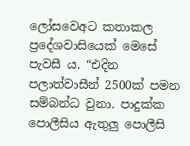ලෝසවෙඅට කතාකල ප්‍රදේශවාසියෙක් මෙසේ පැවසී ය. “එදින පලාත්වාසීන් 2500ක් පමන සම්බන්ධ වුනා. පාදුක්ක පොලීසිය ඇතුලු පොලීසි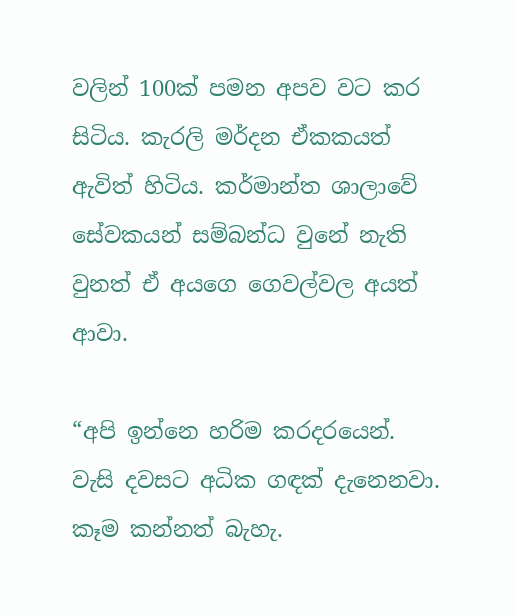වලින් 100ක් පමන අපව වට කර සිටිය. කැරලි මර්දන ඒකකයත් ඇවිත් හිටිය. කර්මාන්ත ශාලාවේ සේවකයන් සම්බන්ධ වුනේ නැති වුනත් ඒ අයගෙ ගෙවල්වල අයත් ආවා.

“අපි ඉන්නෙ හරිම කරදරයෙන්. වැසි දවසට අධික ගඳක් දැනෙනවා. කෑම කන්නත් බැහැ.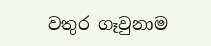වතුර ගෑවුනාම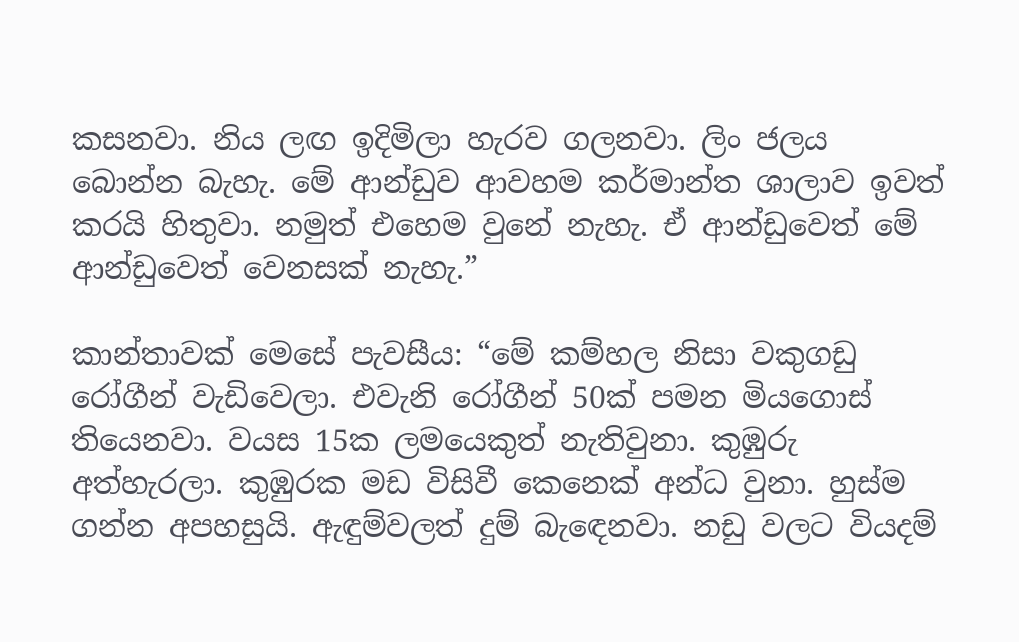කසනවා. නිය ලඟ ඉදිමිලා හැරව ගලනවා. ලිං ජලය බොන්න බැහැ. මේ ආන්ඩුව ආවහම කර්මාන්ත ශාලාව ඉවත් කරයි හිතුවා. නමුත් එහෙම වුනේ නැහැ. ඒ ආන්ඩුවෙත් මේ ආන්ඩුවෙත් වෙනසක් නැහැ.”

කාන්තාවක් මෙසේ පැවසීය: “මේ කම්හල නිසා වකුගඩු රෝගීන් වැඩිවෙලා. එවැනි රෝගීන් 50ක් පමන මියගොස් තියෙනවා. වයස 15ක ලමයෙකුත් නැතිවුනා. කුඹුරු අත්හැරලා. කුඹුරක මඩ විසිවී කෙනෙක් අන්ධ වුනා. හුස්ම ගන්න අපහසුයි. ඇඳුම්වලත් දුම් බැඳෙනවා. නඩු වලට වියදම්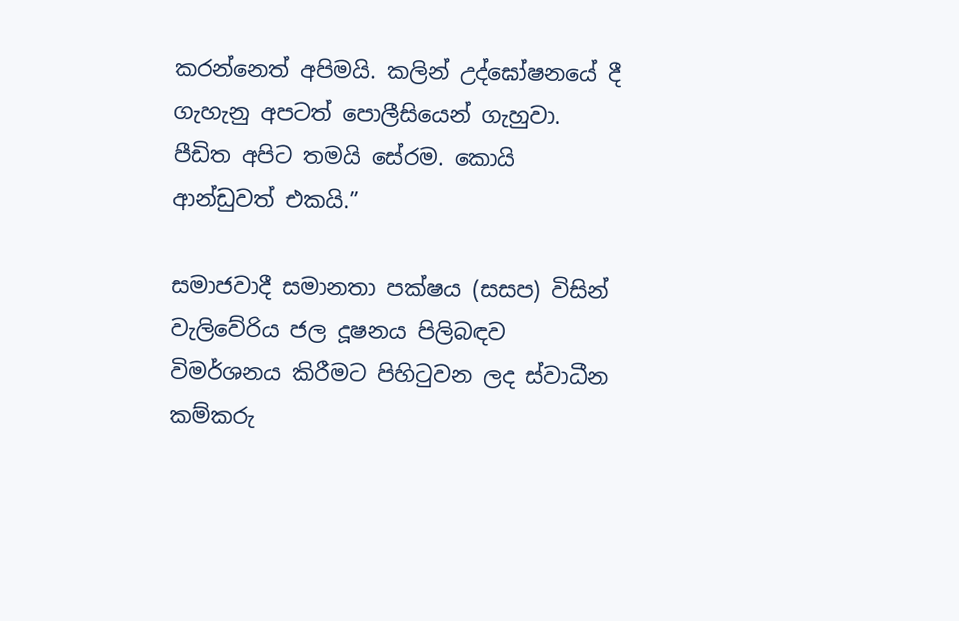කරන්නෙත් අපිමයි. කලින් උද්ඝෝෂනයේ දී ගැහැනු අපටත් පොලීසියෙන් ගැහුවා. පීඩිත අපිට තමයි සේරම. කොයි ආන්ඩුවත් එකයි.”

සමාජවාදී සමානතා පක්ෂය (සසප) විසින් වැලිවේරිය ජල දූෂනය පිලිබඳව විමර්ශනය කිරීමට පිහිටුවන ලද ස්වාධීන කම්කරු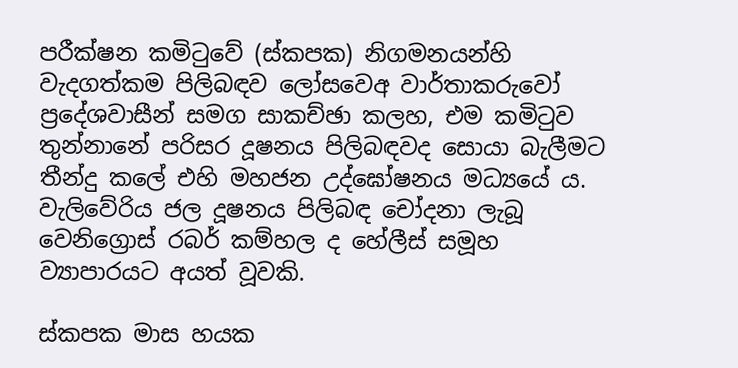පරීක්ෂන කමිටුවේ (ස්කපක) නිගමනයන්හි වැදගත්කම පිලිබඳව ලෝසවෙඅ වාර්තාකරුවෝ ප්‍රදේශවාසීන් සමග සාකච්ඡා කලහ, එම කමිටුව තුන්නානේ පරිසර දූෂනය පිලිබඳවද සොයා බැලීමට තීන්දු කලේ එහි මහජන උද්ඝෝෂනය මධ්‍යයේ ය. වැලිවේරිය ජල දූෂනය පිලිබඳ චෝදනා ලැබූ වෙනිග්‍රොස් රබර් කම්හල ද හේලීස් සමූහ ව්‍යාපාරයට අයත් වූවකි.

ස්කපක මාස හයක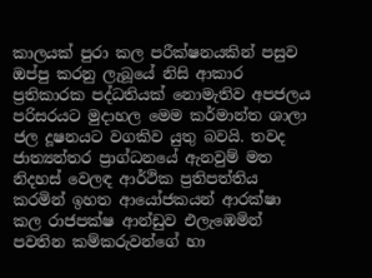කාලයක් පුරා කල පරීක්ෂනයකින් පසුව ඔප්පු කරනු ලැබූයේ නිසි ආකාර ප්‍රතිකාරක පද්ධතියක් නොමැතිව අපජලය පරිසරයට මුදාහල මෙම කර්මාන්ත ශාලා ජල දූෂනයට වගකිව යුතු බවයි. තවද ජාත්‍යන්තර ප්‍රාග්ධනයේ ඇනවුම් මත නිදහස් වෙලඳ ආර්ථික ප්‍රතිපත්තිය කරමින් ඉහත ආයෝජකයන් ආරක්ෂා කල රාජපක්ෂ ආන්ඩුව එලැඹෙමින් පවතින කම්කරුවන්ගේ හා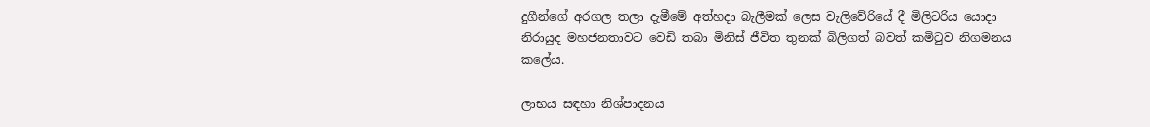දුගීන්ගේ අරගල තලා දැමීමේ අත්හදා බැලීමක් ලෙස වැලිවේරියේ දී මිලිටරිය යොදා නිරායුද මහජනතාවට වෙඩි තබා මිනිස් ජීවිත තුනක් බිලිගත් බවත් කමිටුව නිගමනය කලේය.

ලාභය සඳහා නිශ්පාදනය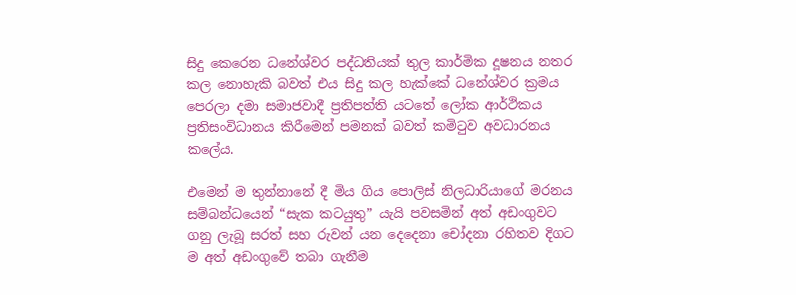සිදු කෙරෙන ධනේශ්වර පද්ධතියක් තුල කාර්මික දූෂනය නතර කල නොහැකි බවත් එය සිදු කල හැක්කේ ධනේශ්වර ක්‍රමය පෙරලා දමා සමාජවාදී ප්‍රතිපත්ති යටතේ ලෝක ආර්ථිකය ප්‍රතිසංවිධානය කිරීමෙන් පමනක් බවත් කමිටුව අවධාරනය කලේය.

එමෙන් ම තුන්නානේ දී මිය ගිය පොලිස් නිලධාරියාගේ මරනය සම්බන්ධයෙන් “සැක කටයුතු” යැයි පවසමින් අත් අඩංගුවට ගනු ලැබූ සරත් සහ රුවන් යන දෙදෙනා චෝදනා රහිතව දිගට ම අත් අඩංගුවේ තබා ගැනීම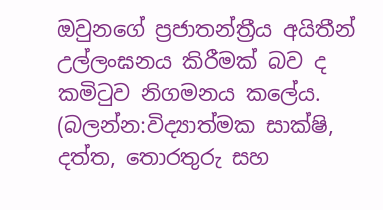ඔවුනගේ ප්‍රජාතන්ත්‍රීය අයිතීන් උල්ලංඝනය කිරීමක් බව ද කමිටුව නිගමනය කලේය. (බලන්න:විද්‍යාත්මක සාක්ෂි, දත්ත, තොරතුරු සහ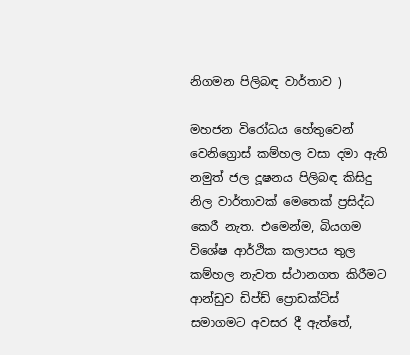නිගමන පිලිබඳ වාර්තාව )

මහජන විරෝධය හේතුවෙන් වෙනිග්‍රොස් කම්හල වසා දමා ඇති නමුත් ජල දූෂනය පිලිබඳ කිසිදු නිල වාර්තාවක් මෙතෙක් ප්‍රසිද්ධ කෙරී නැත. එමෙන්ම, බියගම විශේෂ ආර්ථික කලාපය තුල කම්හල නැවත ස්ථානගත කිරීමට ආන්ඩුව ඩිප්ඩ් ප්‍රොඩක්ට්ස් සමාගමට අවසර දී ඇත්තේ,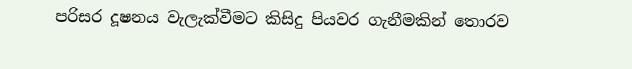පරිසර දූෂනය වැලැක්වීමට කිසිදු පියවර ගැනීමකින් තොරව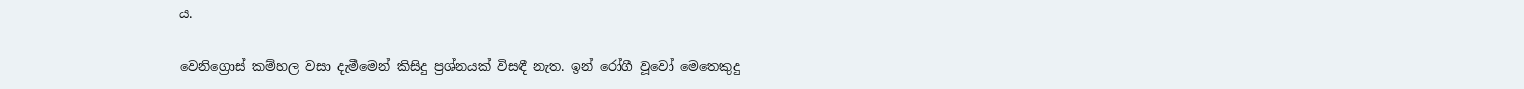ය.

වෙනිග්‍රොස් කම්හල වසා දැමීමෙන් කිසිදු ප්‍රශ්නයක් විසඳී නැත. ඉන් රෝගී වූවෝ මෙතෙකුදු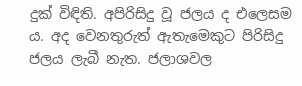දුක් විඳිති. අපිරිසිදු වූ ජලය ද එලෙසම ය. අද වෙනතුරුත් ඇතැමෙකුට පිරිසිදු ජලය ලැබී නැත. ජලාශවල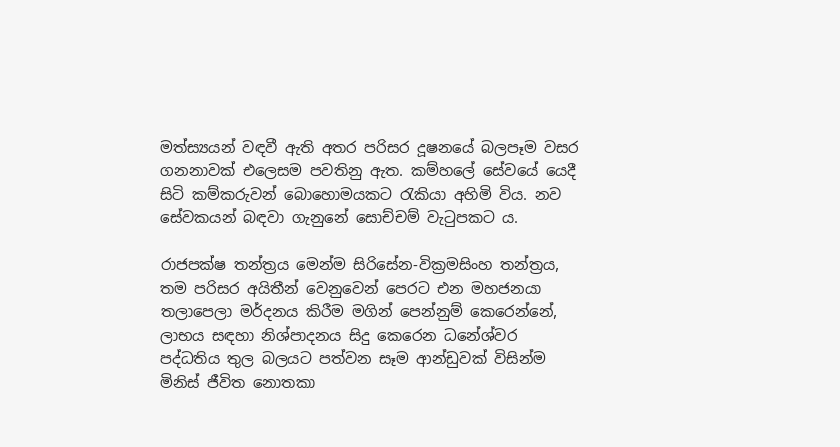මත්ස්‍යයන් වඳවී ඇති අතර පරිසර දූෂනයේ බලපෑම වසර ගනනාවක් එලෙසම පවතිනු ඇත. කම්හලේ සේවයේ යෙදී සිටි කම්කරුවන් බොහොමයකට රැකියා අහිමි විය. නව සේවකයන් බඳවා ගැනුනේ සොච්චම් වැටුපකට ය.

රාජපක්ෂ තන්ත්‍රය මෙන්ම සිරිසේන‐වික්‍රමසිංහ තන්ත්‍රය, තම පරිසර අයිතීන් වෙනුවෙන් පෙරට එන මහජනයා තලාපෙලා මර්දනය කිරීම මගින් පෙන්නුම් කෙරෙන්නේ, ලාභය සඳහා නිශ්පාදනය සිදු කෙරෙන ධනේශ්වර පද්ධතිය තුල බලයට පත්වන සෑම ආන්ඩුවක් විසින්ම මිනිස් ජීවිත නොතකා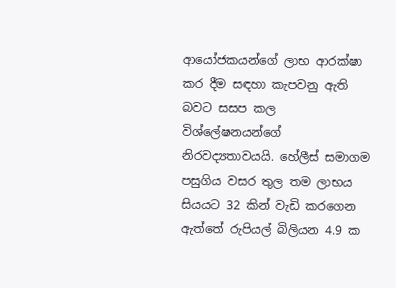ආයෝජකයන්ගේ ලාභ ආරක්ෂා කර දීම සඳහා කැපවනු ඇති බවට සසප කල විශ්ලේෂනයන්ගේ නිරවද්‍යතාවයයි. හේලීස් සමාගම පසුගිය වසර තුල තම ලාභය සියයට 32 කින් වැඩි කරගෙන ඇත්තේ රුපියල් බිලියන 4.9 ක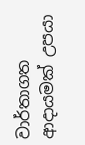වාර්තාගත ආදායමක් උපයා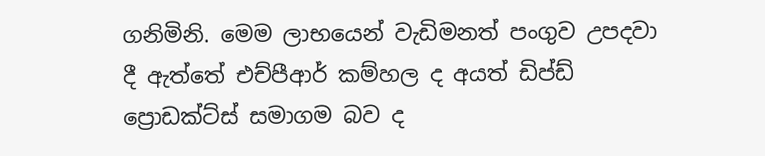ගනිමිනි. මෙම ලාභයෙන් වැඩිමනත් පංගුව උපදවා දී ඇත්තේ එච්පීආර් කම්හල ද අයත් ඩිප්ඩ් ප්‍රොඩක්ට්ස් සමාගම බව ද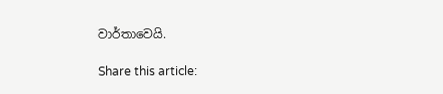වාර්තාවෙයි.

Share this article: